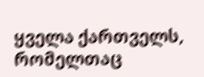ყველა ქართველს, რომელთაც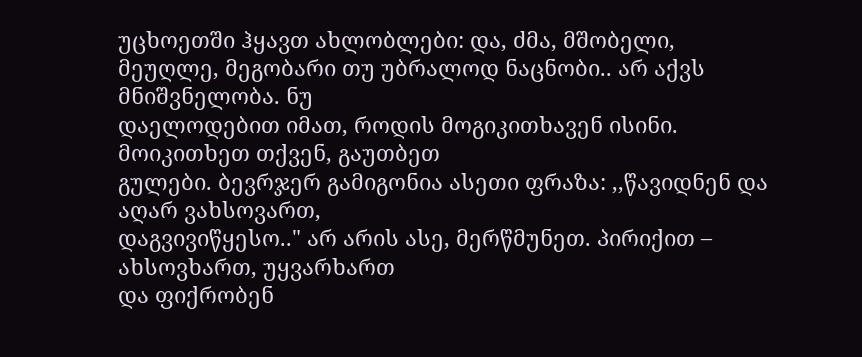უცხოეთში ჰყავთ ახლობლები: და, ძმა, მშობელი,
მეუღლე, მეგობარი თუ უბრალოდ ნაცნობი.. არ აქვს მნიშვნელობა. ნუ
დაელოდებით იმათ, როდის მოგიკითხავენ ისინი. მოიკითხეთ თქვენ, გაუთბეთ
გულები. ბევრჯერ გამიგონია ასეთი ფრაზა: ,,წავიდნენ და აღარ ვახსოვართ,
დაგვივიწყესო.." არ არის ასე, მერწმუნეთ. პირიქით – ახსოვხართ, უყვარხართ
და ფიქრობენ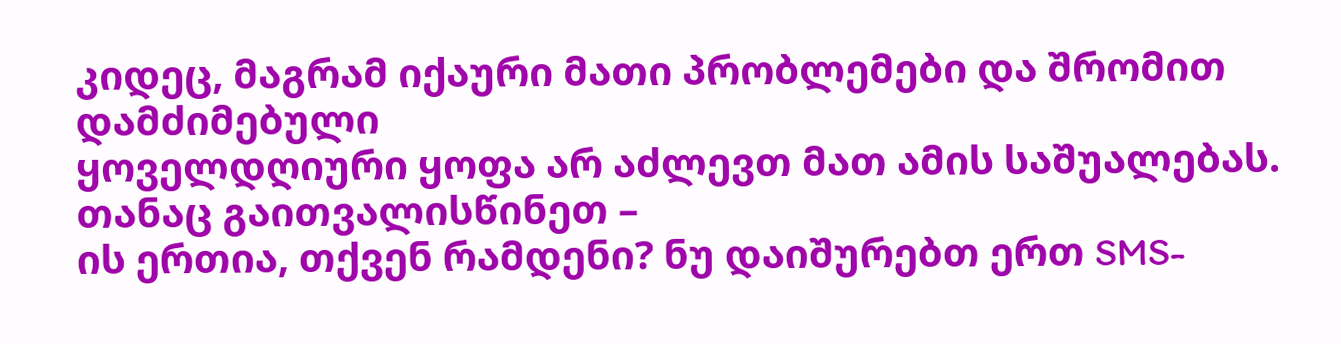კიდეც, მაგრამ იქაური მათი პრობლემები და შრომით დამძიმებული
ყოველდღიური ყოფა არ აძლევთ მათ ამის საშუალებას. თანაც გაითვალისწინეთ –
ის ერთია, თქვენ რამდენი? ნუ დაიშურებთ ერთ SMS-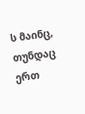ს მაინც, თუნდაც ერთ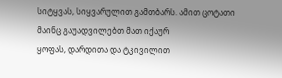სიტყვას, სიყვარულით გამთბარს. ამით ცოტათი მაინც გაუადვილებთ მათ იქაურ
ყოფას, დარდითა და ტკივილით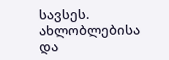სავსეს. ახლობლებისა და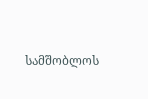სამშობლოს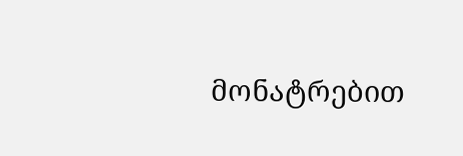მონატრებით